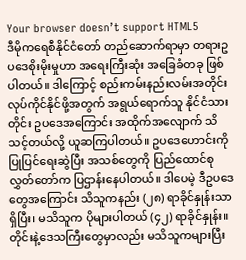Your browser doesn’t support HTML5
ဒီမိုကရေစီနိုင်ငံတော် တည်ဆောက်ရာမှာ တရားဥပဒေစိုးမိုးမှုဟာ အရေးကြီးဆုံး အခြေခံတခု ဖြစ်ပါတယ်။ ဒါကြောင့် စည်းကမ်းနည်းလမ်းအတိုင်း လုပ်ကိုင်နိုင်ဖို့အတွက် အရွယ်ရောက်သူ နိုင်ငံသားတိုင်း ဥပဒေအကြောင်း အထိုက်အလျောက် သိသင့်တယ်လို့ ယူဆကြပါတယ်။ ဥပဒေဟောင်းကို ပြုပြင်ရေးဆွဲပြီး အသစ်တွေကို ပြည်ထောင်စုလွှတ်တော်က ပြဌာန်းနေပါတယ်။ ဒါပေမဲ့ ဒီဥပဒေတွေအကြောင်း သိသူကနည်း (၂၈) ရာခိုင်နှုန်းသာရှိပြီး၊ မသိသူက ပိုများပါတယ် (၄၂) ရာခိုင်နှုန်း။ တိုင်းနဲ့ဒေသကြီးတွေမှာလည်း မသိသူကများပြီး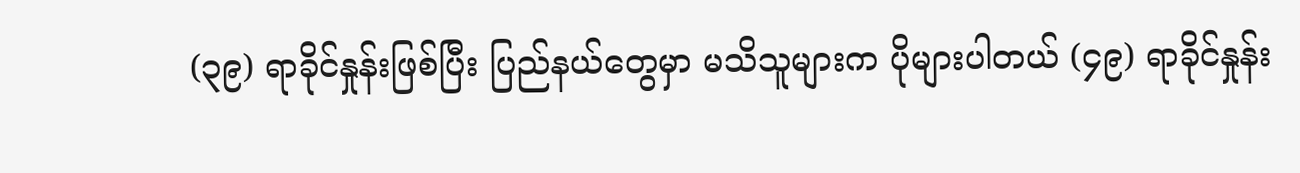(၃၉) ရာခိုင်နှုန်းဖြစ်ပြီး ပြည်နယ်တွေမှာ မသိသူများက ပိုများပါတယ် (၄၉) ရာခိုင်နှုန်း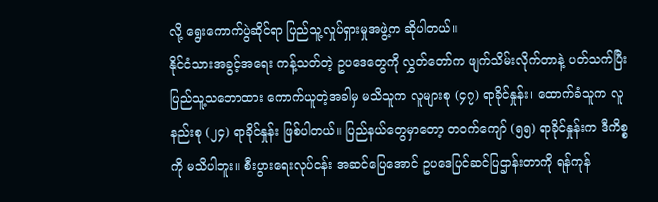လို့ ရွေးကောက်ပွဲဆိုင်ရာ ပြည်သူ့လှုပ်ရှားမှုအဖွဲ့က ဆိုပါတယ်။
နိုင်ငံသားအခွင့်အရေး ကန့်သတ်တဲ့ ဥပဒေတွေကို လွှတ်တော်က ဖျက်သိမ်းလိုက်တာနဲ့ ပတ်သက်ပြီး ပြည်သူ့သဘောထား ကောက်ယူတဲ့အခါမှ မသိသူက လူများစု (၄၇) ရာခိုင်နှုန်း၊ ထောက်ခံသူက လူနည်းစု (၂၄) ရာခိုင်နှုန်း ဖြစ်ပါတယ်။ ပြည်နယ်တွေမှာတော့ တဝက်ကျော် (၅၅) ရာခိုင်နှုန်းက ဒီကိစ္စကို မသိပါဘူး။ စီးပွားရေးလုပ်ငန်း အဆင်ပြေအောင် ဥပဒေပြင်ဆင်ပြဌာန်းတာကို ရန်ကုန်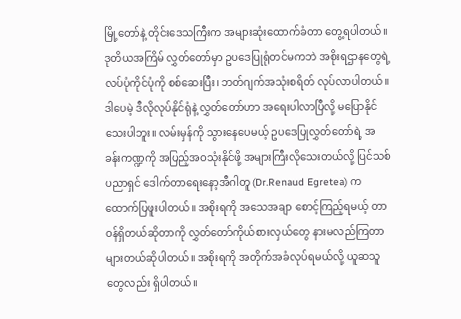မြို့တော်နဲ့ တိုင်းဒေသကြီးက အများဆုံးထောက်ခံတာ တွေ့ရပါတယ်။ ဒုတိယအကြိမ် လွှတ်တော်မှာ ဥပဒေပြုရုံတင်မကဘဲ အစိုးရဌာနတွေရဲ့ လပ်ပုံကိုင်ပုံကို စစ်ဆေးပြီး၊ ဘတ်ဂျက်အသုံးစရိတ် လုပ်လာပါတယ်။
ဒါပေမဲ့ ဒီလိုလုပ်နိုင်ရုံနဲ့ လွှတ်တော်ဟာ အရေးပါလာပြီလို့ မပြောနိုင်သေးပါဘူး။ လမ်းမှန်ကို သွားနေပေမယ့် ဥပဒေပြုလွှတ်တော်ရဲ့ အခန်းကဏ္ဍကို အပြည့်အဝသုံးနိုင်ဖို့ အများကြီးလိုသေးတယ်လို့ ပြင်သစ်ပညာရှင် ဒေါက်တာရေးနော့အီဂါတူ (Dr.Renaud Egretea) က ထောက်ပြဖူးပါတယ်။ အစိုးရကို အသေအချာ စောင့်ကြည့်ရမယ့် တာဝန်ရှိတယ်ဆိုတာကို လွှတ်တော်ကိုယ်စားလှယ်တွေ နားမလည်ကြတာ များတယ်ဆိုပါတယ်။ အစိုးရကို အတိုက်အခံလုပ်ရမယ်လို့ ယူဆသူတွေလည်း ရှိပါတယ်။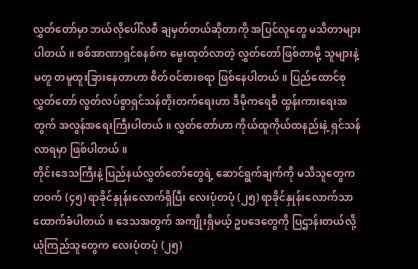လွှတ်တော်မှာ ဘယ်လိုပေါ်လစီ ချမှတ်တယ်ဆိုတာကို အပြင်လူတွေ မသိတာများပါတယ်။ စစ်အာဏာရှင်စနစ်က မွေးထုတ်လာတဲ့ လွှတ်တော်ဖြစ်တာမို့ သူများနဲ့မတူ တမူထူးခြားနေတာဟာ စိတ်ဝင်စားစရာ ဖြစ်နေပါတယ်။ ပြည်ထောင်စုလွှတ်တော် လွတ်လပ်စွာရှင်သန်တိုးတက်ရေးဟာ ဒီမိုကရေစီ ထွန်းကားရေးအတွက် အလွန်အရေးကြီးပါတယ်။ လွှတ်တော်ဟာ ကိုယ်ထူကိုယ်ထနည်းနဲ့ ရှင်သန်လာရမှာ ဖြစ်ပါတယ်။
တိုင်းဒေသကြီးနဲ့ ပြည်နယ်လွှတ်တော်တွေရဲ့ ဆောင်ရွက်ချက်ကို မသိသူတွေက တဝက် (၄၅) ရာခိုင်နှုန်းလောက်ရှိပြီး လေးပုံတပုံ (၂၅) ရာခိုင်နှုန်းလောက်သာ ထောက်ခံပါတယ်။ ဒေသအတွက် အကျိုးရှိမယ့် ဥပဒေတွေကို ပြဌာန်းတယ်လို့ ယုံကြည်သူတွေက လေးပုံတပုံ (၂၅)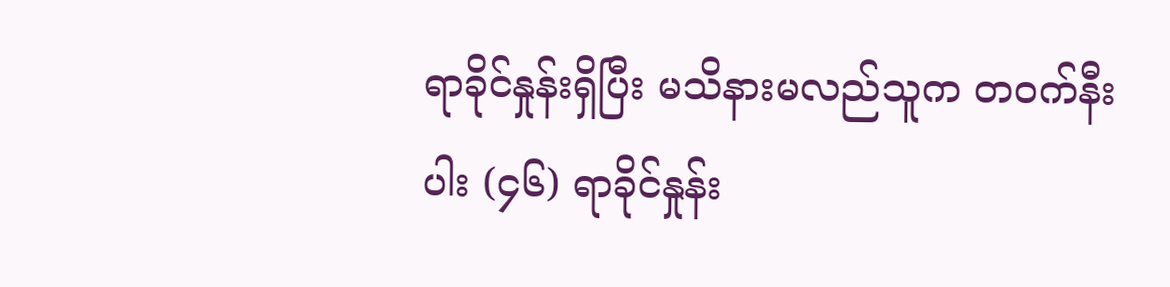ရာခိုင်နှုန်းရှိပြီး မသိနားမလည်သူက တဝက်နီးပါး (၄၆) ရာခိုင်နှုန်း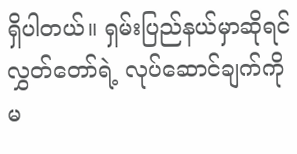ရှိပါတယ်။ ရှမ်းပြည်နယ်မှာဆိုရင် လွှတ်တော်ရဲ့ လုပ်ဆောင်ချက်ကို မ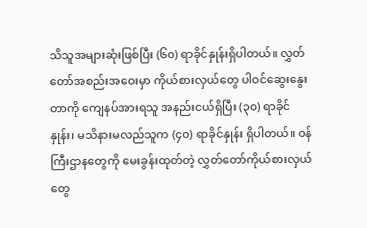သိသူအများဆုံးဖြစ်ပြီး (၆၀) ရာခိုင်နှုန်းရှိပါတယ်။ လွှတ်တော်အစည်းအဝေးမှာ ကိုယ်စားလှယ်တွေ ပါဝင်ဆွေးနွေးတာကို ကျေနပ်အားရသူ အနည်းငယ်ရှိပြီး (၃၀) ရာခိုင်နှုန်း၊ မသိနားမလည်သူက (၄၀) ရာခိုင်နှုန်း ရှိပါတယ်။ ဝန်ကြီးဌာနတွေကို မေးခွန်းထုတ်တဲ့ လွှတ်တော်ကိုယ်စားလှယ်တွေ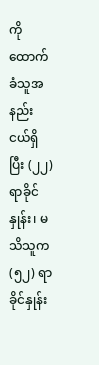ကို ထောက်ခံသူအနည်းငယ်ရှိပြီး (၂၂) ရာခိုင်နှုန်း၊ မသိသူက (၅၂) ရာခိုင်နှုန်း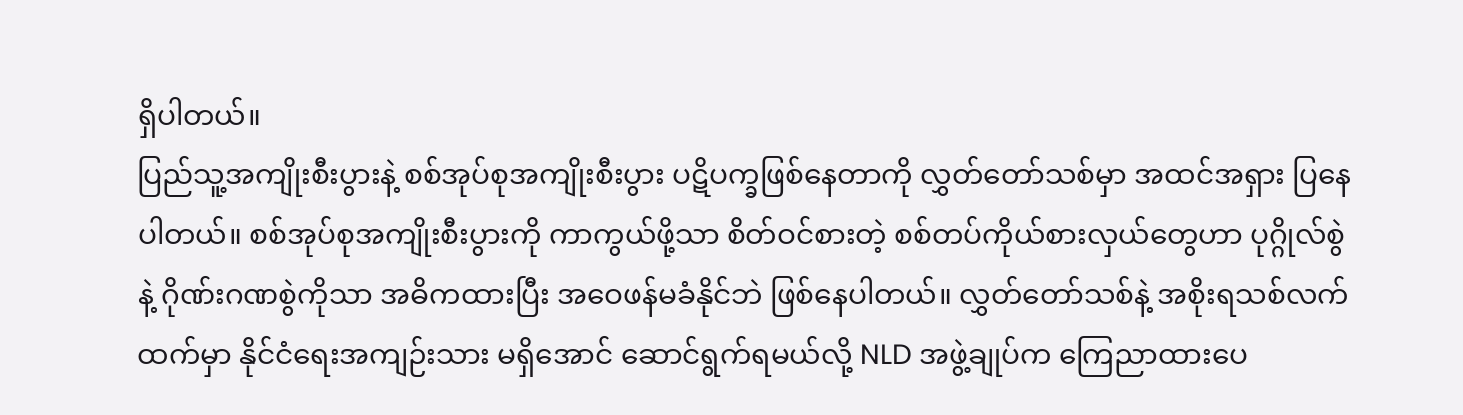ရှိပါတယ်။
ပြည်သူ့အကျိုးစီးပွားနဲ့ စစ်အုပ်စုအကျိုးစီးပွား ပဋိပက္ခဖြစ်နေတာကို လွှတ်တော်သစ်မှာ အထင်အရှား ပြနေပါတယ်။ စစ်အုပ်စုအကျိုးစီးပွားကို ကာကွယ်ဖို့သာ စိတ်ဝင်စားတဲ့ စစ်တပ်ကိုယ်စားလှယ်တွေဟာ ပုဂ္ဂိုလ်စွဲနဲ့ ဂိုဏ်းဂဏစွဲကိုသာ အဓိကထားပြီး အဝေဖန်မခံနိုင်ဘဲ ဖြစ်နေပါတယ်။ လွှတ်တော်သစ်နဲ့ အစိုးရသစ်လက်ထက်မှာ နိုင်ငံရေးအကျဉ်းသား မရှိအောင် ဆောင်ရွက်ရမယ်လို့ NLD အဖွဲ့ချုပ်က ကြေညာထားပေ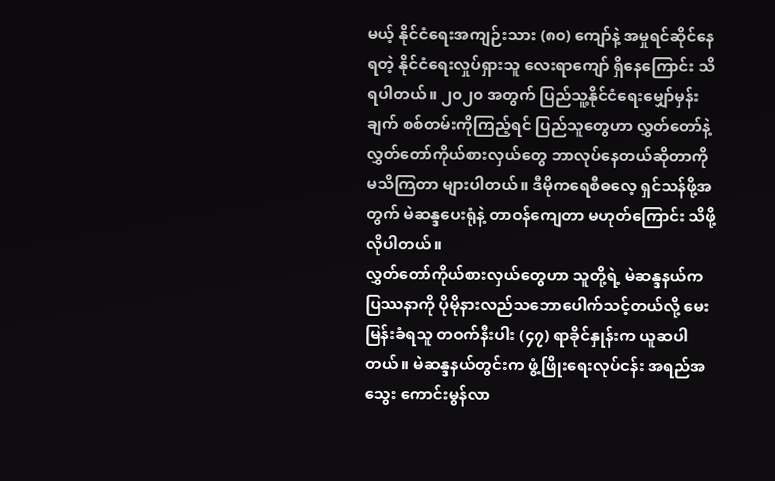မယ့် နိုင်ငံရေးအကျဉ်းသား (၈၀) ကျော်နဲ့ အမှုရင်ဆိုင်နေရတဲ့ နိုင်ငံရေးလှုပ်ရှားသူ လေးရာကျော် ရှိနေကြောင်း သိရပါတယ်။ ၂၀၂၀ အတွက် ပြည်သူ့နိုင်ငံရေးမျှော်မှန်းချက် စစ်တမ်းကိုကြည့်ရင် ပြည်သူတွေဟာ လွှတ်တော်နဲ့ လွှတ်တော်ကိုယ်စားလှယ်တွေ ဘာလုပ်နေတယ်ဆိုတာကို မသိကြတာ များပါတယ်။ ဒီမိုကရေစီဓလေ့ ရှင်သန်ဖို့အတွက် မဲဆန္ဒပေးရုံနဲ့ တာဝန်ကျေတာ မဟုတ်ကြောင်း သိဖို့လိုပါတယ်။
လွှတ်တော်ကိုယ်စားလှယ်တွေဟာ သူတို့ရဲ့ မဲဆန္ဒနယ်က ပြဿနာကို ပိုမိုနားလည်သဘောပေါက်သင့်တယ်လို့ မေးမြန်းခံရသူ တဝက်နီးပါး (၄၇) ရာခိုင်နှုန်းက ယူဆပါတယ်။ မဲဆန္ဒနယ်တွင်းက ဖွံ့ဖြိုးရေးလုပ်ငန်း အရည်အသွေး ကောင်းမွန်လာ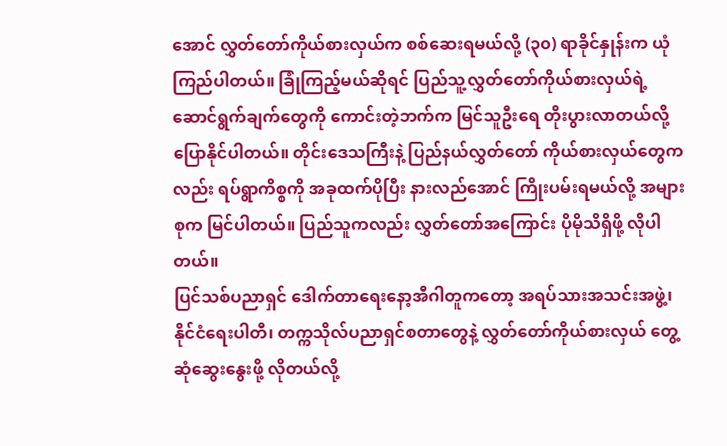အောင် လွှတ်တော်ကိုယ်စားလှယ်က စစ်ဆေးရမယ်လို့ (၃၀) ရာခိုင်နှုန်းက ယုံကြည်ပါတယ်။ ခြုံကြည့်မယ်ဆိုရင် ပြည်သူ့လွှတ်တော်ကိုယ်စားလှယ်ရဲ့ ဆောင်ရွက်ချက်တွေကို ကောင်းတဲ့ဘက်က မြင်သူဦးရေ တိုးပွားလာတယ်လို့ ပြောနိုင်ပါတယ်။ တိုင်းဒေသကြီးနဲ့ ပြည်နယ်လွှတ်တော် ကိုယ်စားလှယ်တွေကလည်း ရပ်ရွာကိစ္စကို အခုထက်ပိုပြီး နားလည်အောင် ကြိုးပမ်းရမယ်လို့ အများစုက မြင်ပါတယ်။ ပြည်သူကလည်း လွှတ်တော်အကြောင်း ပိုမိုသိရှိဖို့ လိုပါတယ်။
ပြင်သစ်ပညာရှင် ဒေါက်တာရေးနော့အီဂါတူကတော့ အရပ်သားအသင်းအဖွဲ့၊ နိုင်ငံရေးပါတီ၊ တက္ကသိုလ်ပညာရှင်စတာတွေနဲ့ လွှတ်တော်ကိုယ်စားလှယ် တွေ့ဆုံဆွေးနွေးဖို့ လိုတယ်လို့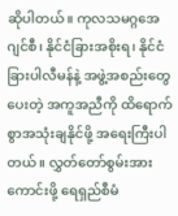ဆိုပါတယ်။ ကုလသမဂ္ဂအေဂျင်စီ၊ နိုင်ငံခြားအစိုးရ၊ နိုင်ငံခြားပါလီမန်နဲ့ အဖွဲ့အစည်းတွေပေးတဲ့ အကူအညီကို ထိရောက်စွာအသုံးချနိုင်ဖို့ အရေးကြီးပါတယ်။ လွှတ်တော်စွမ်းအားကောင်းဖို့ ရေရှည်စီမံ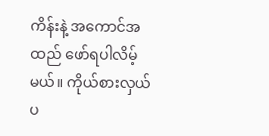ကိန်းနဲ့ အကောင်အထည် ဖော်ရပါလိမ့်မယ်။ ကိုယ်စားလှယ်ပ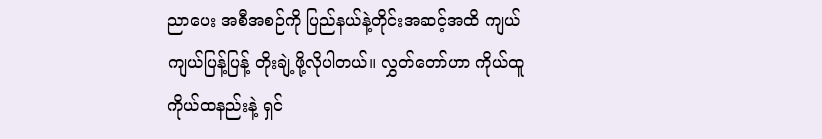ညာပေး အစီအစဉ်ကို ပြည်နယ်နဲ့တိုင်းအဆင့်အထိ ကျယ်ကျယ်ပြန့်ပြန့် တိုးချဲ့ဖို့လိုပါတယ်။ လွှတ်တော်ဟာ ကိုယ်ထူကိုယ်ထနည်းနဲ့ ရှင်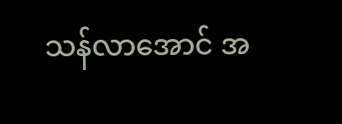သန်လာအောင် အ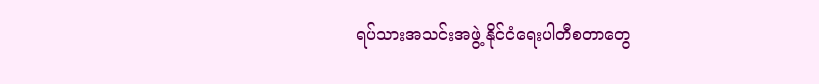ရပ်သားအသင်းအဖွဲ့ နိုင်ငံရေးပါတီစတာတွေ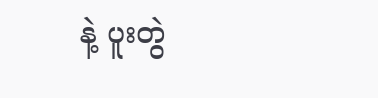နဲ့ ပူးတွဲ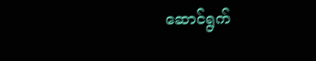ဆောင်ရွက်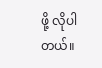ဖို့ လိုပါတယ်။